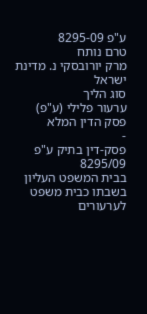ע"פ 8295-09
טרם נותח
מרק יורובסקי נ. מדינת ישראל
סוג הליך
ערעור פלילי (ע"פ)
פסק הדין המלא
-
פסק-דין בתיק ע"פ 8295/09
בבית המשפט העליון בשבתו כבית משפט לערעורים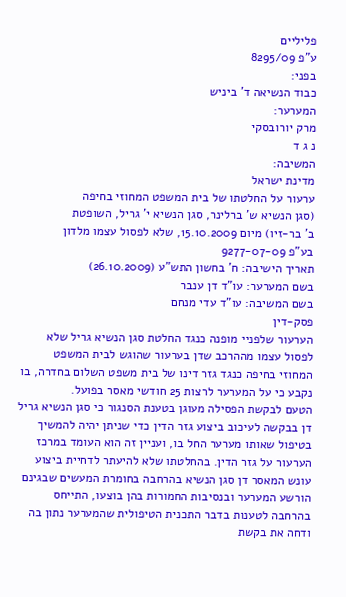פליליים
ע"פ 8295/09
בפני:
כבוד הנשיאה ד' ביניש
המערער:
מרק יורובסקי
נ ג ד
המשיבה:
מדינת ישראל
ערעור על החלטתו של בית המשפט המחוזי בחיפה
(סגן הנשיא ש' ברלינר, סגן הנשיא י' גריל, השופטת
ב' בר-זיו) מיום 15.10.2009, שלא לפסול עצמו מלדון
בע"פ 9277-07-09
תאריך הישיבה: ח' בחשון התש"ע (26.10.2009)
בשם המערער: עו"ד דן ענבר
בשם המשיבה: עו"ד עדי מנחם
פסק-דין
הערעור שלפניי מופנה כנגד החלטת סגן הנשיא גריל שלא לפסול עצמו מההרכב שדן בערעור שהוגש לבית המשפט המחוזי בחיפה כנגד גזר דינו של בית משפט השלום בחדרה, בו נקבע כי על המערער לרצות 25 חודשי מאסר בפועל.
הטעם לבקשת הפסילה מעוגן בטענת הסנגור כי סגן הנשיא גריל דן בבקשה לעיכוב ביצוע גזר הדין כדי שניתן יהיה להמשיך בטיפול שאותו מערער החל בו, ועניין זה הוא העומד במרכז הערעור על גזר הדין. בהחלטתו שלא להיעתר לדחיית ביצוע עונש המאסר דן סגן הנשיא בהרחבה בחומרת המעשים שבגינם הורשע המערער ובנסיבות החמורות בהן בוצעו, התייחס בהרחבה לטענות בדבר התכנית הטיפולית שהמערער נתון בה ודחה את בקשת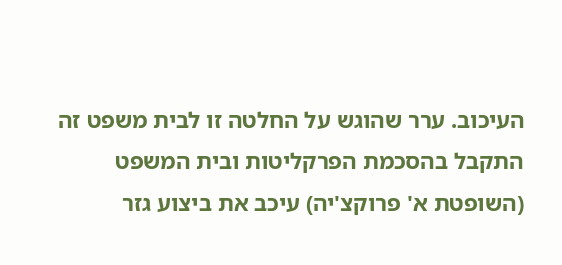העיכוב. ערר שהוגש על החלטה זו לבית משפט זה התקבל בהסכמת הפרקליטות ובית המשפט (השופטת א' פרוקצ'יה) עיכב את ביצוע גזר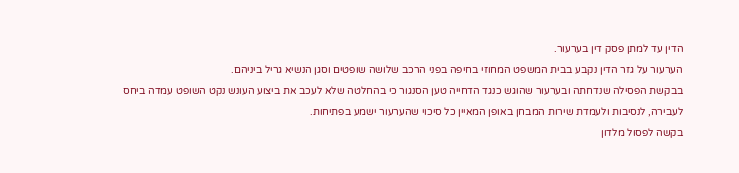הדין עד למתן פסק דין בערעור.
הערעור על גזר הדין נקבע בבית המשפט המחוזי בחיפה בפני הרכב שלושה שופטים וסגן הנשיא גריל ביניהם.
בבקשת הפסילה שנדחתה ובערעור שהוגש כנגד הדחייה טען הסנגור כי בהחלטה שלא לעכב את ביצוע העונש נקט השופט עמדה ביחס לעבירה, לנסיבות ולעמדת שירות המבחן באופן המאיין כל סיכוי שהערעור ישמע בפתיחות.
בקשה לפסול מלדון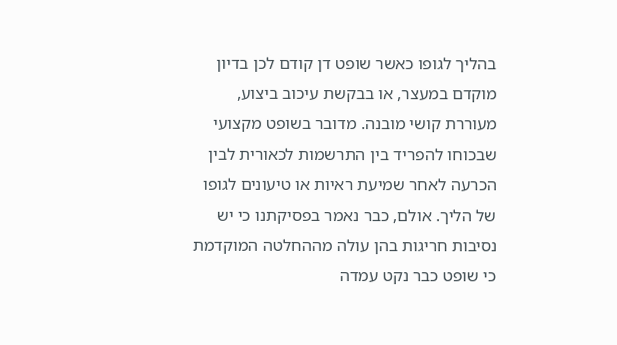בהליך לגופו כאשר שופט דן קודם לכן בדיון מוקדם במעצר, או בבקשת עיכוב ביצוע, מעוררת קושי מובנה. מדובר בשופט מקצועי שבכוחו להפריד בין התרשמות לכאורית לבין הכרעה לאחר שמיעת ראיות או טיעונים לגופו של הליך. אולם, כבר נאמר בפסיקתנו כי יש נסיבות חריגות בהן עולה מההחלטה המוקדמת כי שופט כבר נקט עמדה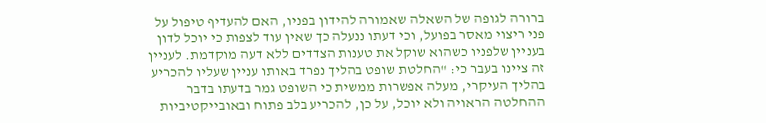ברורה לגופה של השאלה שאמורה להידון בפניו, האם להעדיף טיפול על פני ריצוי מאסר בפועל, וכי דעתו ננעלה כך שאין עוד לצפות כי יוכל לדון בעניין שלפניו כשהוא שוקל את טענות הצדדים ללא דעה מוקדמת. לעניין זה ציינו בעבר כי: "החלטת שופט בהליך נפרד באותו עניין שעליו להכריע בהליך העיקרי, מעלה אפשרות ממשית כי השופט גמר בדעתו בדבר ההחלטה הראויה ולא יוכל, על כן, להכריע בלב פתוח ובאובייקטיביות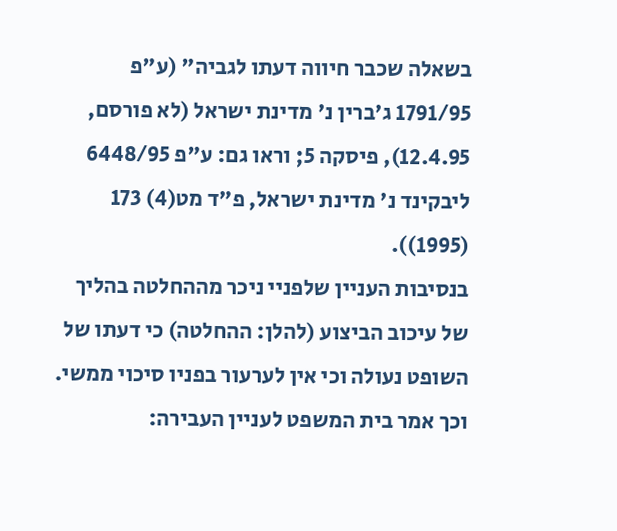בשאלה שכבר חיווה דעתו לגביה" (ע"פ 1791/95 ג'ברין נ' מדינת ישראל (לא פורסם, 12.4.95), פיסקה 5; וראו גם: ע"פ 6448/95 ליבקינד נ' מדינת ישראל, פ"ד מט(4) 173 (1995)).
בנסיבות העניין שלפניי ניכר מההחלטה בהליך של עיכוב הביצוע (להלן: ההחלטה) כי דעתו של השופט נעולה וכי אין לערעור בפניו סיכוי ממשי. וכך אמר בית המשפט לעניין העבירה: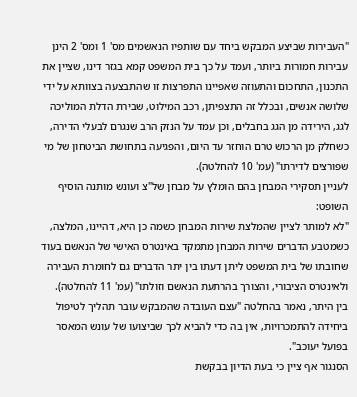"העבירות שביצע המבקש ביחד עם שותפיו הנאשמים מס' 1 ומס' 2 הינן עבירות חמורות ביותר, ועמד על כך בית המשפט קמא בגזר דינו, שציין את התכנון, התחכום והתעוזה שאפיינו התפרצות זו שהתבצעה בצוותא על ידי שלושה אנשים, ובכלל זה התצפיתן, רכב המילוט, שבירת הדלת המוליכה לגג, הירידה מן הגג בחבלים, וכן עמד על הנזק הרב שנגרם לבעלי הדירה, כשחלק מן הרכוש טרם הוחזר עד היום, והפגיעה בתחושת הביטחון של מי שפורצים לדירתו" (עמ' 10 להחלטה).
לעניין תסקירי המבחן בהם הומלץ על מבחן של"צ ועונש מותנה הוסיף השופט:
"לא למותר לציין שהמלצת שירות המבחן כשמה כן היא, דהיינו, המלצה, כשמטבע הדברים שירות המבחן מתמקד באינטרס האישי של הנאשם בעוד שחובתו של בית המשפט ליתן דעתו בין יתר הדברים גם לחומרת העבירה ולאינטרס הציבורי, והצורך בהרתעת הנאשם וזולתו" (עמ' 11 להחלטה).
בין היתר, נאמר בהחלטה "עצם העובדה שהמבקש עובר תהליך לטיפול ביחידה להתמכרויות, אין בה כדי להביא לכך שביצועו של עונש המאסר בפועל יעוכב".
הסנגור אף ציין כי בעת הדיון בבקשת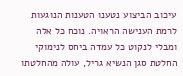עיכוב הביצוע נטענו הטענות הנוגעות לרמת הענישה הראויה. נוכח כל אלה ומבלי לנקוט כל עמדה ביחס לנימוקי החלטת סגן הנשיא גריל, עולה מהחלטתו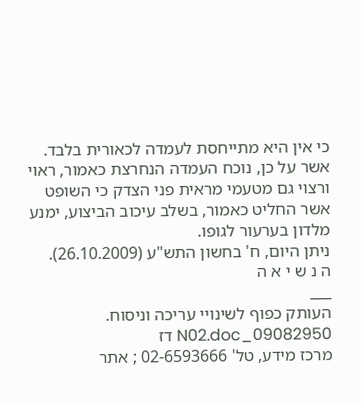כי אין היא מתייחסת לעמדה לכאורית בלבד.
אשר על כן, נוכח העמדה הנחרצת כאמור, ראוי ורצוי גם מטעמי מראית פני הצדק כי השופט אשר החליט כאמור, בשלב עיכוב הביצוע, ימנע מלדון בערעור לגופו.
ניתן היום, ח' בחשון התש"ע (26.10.2009).
ה נ ש י א ה
___
העותק כפוף לשינויי עריכה וניסוח. 09082950_N02.doc דז
מרכז מידע, טל' 02-6593666 ; אתר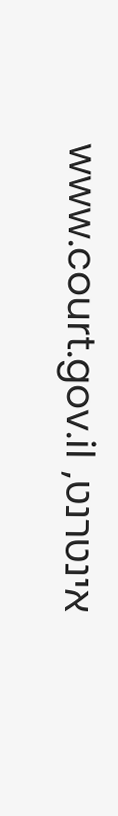אינטרנט, www.court.gov.il